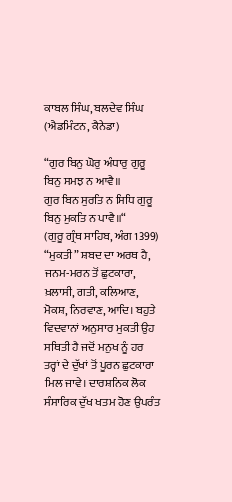ਕਾਬਲ ਸਿੰਘ, ਬਲਦੇਵ ਸਿੰਘ (ਐਡਮਿੰਟਨ, ਕੈਨੇਡਾ)

“ਗੁਰ ਬਿਨੁ ਘੋਰੁ ਅੰਧਾਰੁ ਗੁਰੂ ਬਿਨੁ ਸਮਝ ਨ ਆਵੈ॥
ਗੁਰ ਬਿਨ ਸੁਰਤਿ ਨ ਸਿਧਿ ਗੁਰੂ ਬਿਨੁ ਮੁਕਤਿ ਨ ਪਾਵੈ॥“
(ਗੁਰੂ ਗ੍ਰੰਥ ਸਾਹਿਬ, ਅੰਗ 1399)
“ਮੁਕਤੀ” ਸ਼ਬਦ ਦਾ ਅਰਥ ਹੈ, ਜਨਮ-ਮਰਨ ਤੋਂ ਛੁਟਕਾਰਾ, ਖ਼ਲਾਸੀ, ਗਤੀ, ਕਲਿਆਣ, ਮੋਕਸ਼, ਨਿਰਵਾਣ, ਆਦਿ। ਬਹੁਤੇ ਵਿਦਵਾਨਾਂ ਅਨੁਸਾਰ ਮੁਕਤੀ ਉਹ ਸਥਿਤੀ ਹੈ ਜਦੋਂ ਮਨੁਖ ਨੂੰ ਹਰ ਤਰ੍ਹਾਂ ਦੇ ਦੁੱਖਾਂ ਤੋਂ ਪੂਰਨ ਛੁਟਕਾਰਾ ਮਿਲ ਜਾਵੇ। ਦਾਰਸ਼ਨਿਕ ਲੋਕ ਸੰਸਾਰਿਕ ਦੁੱਖ ਖਤਮ ਹੋਣ ਉਪਰੰਤ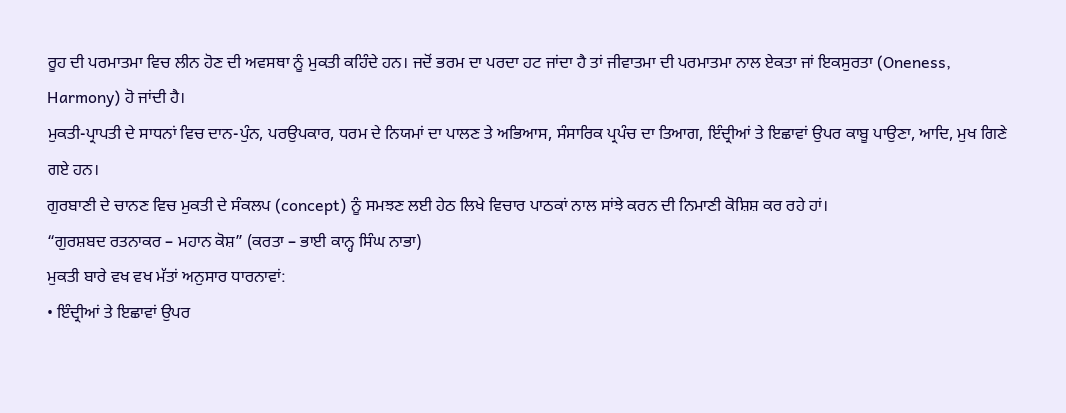ਰੂਹ ਦੀ ਪਰਮਾਤਮਾ ਵਿਚ ਲੀਨ ਹੋਣ ਦੀ ਅਵਸਥਾ ਨੂੰ ਮੁਕਤੀ ਕਹਿੰਦੇ ਹਨ। ਜਦੋਂ ਭਰਮ ਦਾ ਪਰਦਾ ਹਟ ਜਾਂਦਾ ਹੈ ਤਾਂ ਜੀਵਾਤਮਾ ਦੀ ਪਰਮਾਤਮਾ ਨਾਲ ਏਕਤਾ ਜਾਂ ਇਕਸੁਰਤਾ (Oneness, Harmony) ਹੋ ਜਾਂਦੀ ਹੈ।
ਮੁਕਤੀ-ਪ੍ਰਾਪਤੀ ਦੇ ਸਾਧਨਾਂ ਵਿਚ ਦਾਨ-ਪੁੰਨ, ਪਰਉਪਕਾਰ, ਧਰਮ ਦੇ ਨਿਯਮਾਂ ਦਾ ਪਾਲਣ ਤੇ ਅਭਿਆਸ, ਸੰਸਾਰਿਕ ਪ੍ਰਪੰਚ ਦਾ ਤਿਆਗ, ਇੰਦ੍ਰੀਆਂ ਤੇ ਇਛਾਵਾਂ ਉਪਰ ਕਾਬੂ ਪਾਉਣਾ, ਆਦਿ, ਮੁਖ ਗਿਣੇ ਗਏ ਹਨ।
ਗੁਰਬਾਣੀ ਦੇ ਚਾਨਣ ਵਿਚ ਮੁਕਤੀ ਦੇ ਸੰਕਲਪ (concept) ਨੂੰ ਸਮਝਣ ਲਈ ਹੇਠ ਲਿਖੇ ਵਿਚਾਰ ਪਾਠਕਾਂ ਨਾਲ ਸਾਂਝੇ ਕਰਨ ਦੀ ਨਿਮਾਣੀ ਕੋਸ਼ਿਸ਼ ਕਰ ਰਹੇ ਹਾਂ।
“ਗੁਰਸ਼ਬਦ ਰਤਨਾਕਰ – ਮਹਾਨ ਕੋਸ਼” (ਕਰਤਾ – ਭਾਈ ਕਾਨ੍ਹ ਸਿੰਘ ਨਾਭਾ)
ਮੁਕਤੀ ਬਾਰੇ ਵਖ ਵਖ ਮੱਤਾਂ ਅਨੁਸਾਰ ਧਾਰਨਾਵਾਂ:
• ਇੰਦ੍ਰੀਆਂ ਤੇ ਇਛਾਵਾਂ ਉਪਰ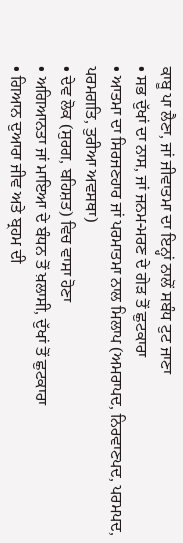ਕਾਬੂ ਪਾ ਲੈਣਾ, ਜਾਂ ਜੀਵਾਤਮਾ ਦਾ ਇਨ੍ਹਾਂ ਨਾਲੋਂ ਸਬੰਧ ਟੁਟ ਜਾਣਾ
• ਸਭ ਦੁੱਖਾਂ ਦਾ ਨਾਸ, ਜਾਂ ਜਨਮ-ਮਰਣ ਦੇ ਗੇੜ ਤੋਂ ਛੁਟਕਾਰਾ
• ਆਤਮਾ ਦਾ ਸਿਰਜਣਹਾਰ ਜਾਂ ਪਰਮਾਤਮਾ ਨਾਲ ਮਿਲਾਪ (ਅਮਰਾਪਦ, ਨਿਰਵਾਣਪਦ, ਪਰਮਪਦ, ਪਰਮਗਤਿ, ਤੁਰੀਆ ਅਵਸਥਾ)
• ਦੇਵ ਲੋਕ (ਸੁਰਗ, ਬਹਿਸ਼ਤ) ਵਿਚ ਵਾਸਾ ਹੋਣਾ
• ਅਗਿਆਨਤਾ ਜਾਂ ਮਾਇਆ ਦੇ ਬੰਧਨ ਤੋਂ ਖ਼ਲਾਸੀ, ਦੁੱਖਾਂ ਤੋਂ ਛੁਟਕਾਰਾ
• ਗਿਆਨ ਦੁਆਰਾ ਜੀਵ ਅਤੇ ਬ੍ਰਹਮ ਦੀ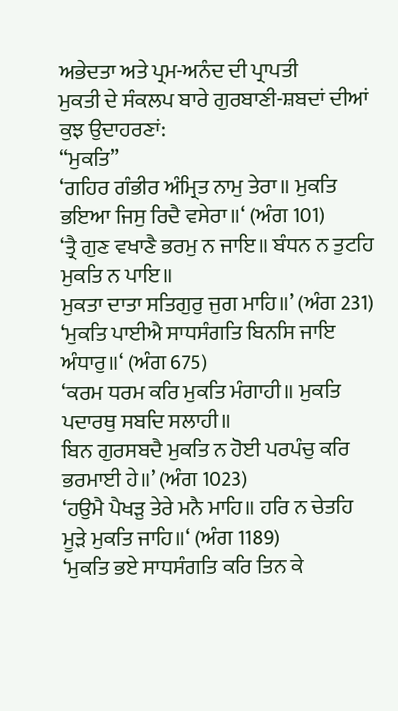ਅਭੇਦਤਾ ਅਤੇ ਪ੍ਰਮ-ਅਨੰਦ ਦੀ ਪ੍ਰਾਪਤੀ
ਮੁਕਤੀ ਦੇ ਸੰਕਲਪ ਬਾਰੇ ਗੁਰਬਾਣੀ-ਸ਼ਬਦਾਂ ਦੀਆਂ ਕੁਝ ਉਦਾਹਰਣਾਂ:
“ਮੁਕਤਿ”
‘ਗਹਿਰ ਗੰਭੀਰ ਅੰਮ੍ਰਿਤ ਨਾਮੁ ਤੇਰਾ॥ ਮੁਕਤਿ ਭਇਆ ਜਿਸੁ ਰਿਦੈ ਵਸੇਰਾ॥‘ (ਅੰਗ 101)
‘ਤ੍ਰੈ ਗੁਣ ਵਖਾਣੈ ਭਰਮੁ ਨ ਜਾਇ॥ ਬੰਧਨ ਨ ਤੁਟਹਿ ਮੁਕਤਿ ਨ ਪਾਇ॥
ਮੁਕਤਾ ਦਾਤਾ ਸਤਿਗੁਰੁ ਜੁਗ ਮਾਹਿ॥’ (ਅੰਗ 231)
‘ਮੁਕਤਿ ਪਾਈਐ ਸਾਧਸੰਗਤਿ ਬਿਨਸਿ ਜਾਇ ਅੰਧਾਰੁ॥‘ (ਅੰਗ 675)
‘ਕਰਮ ਧਰਮ ਕਰਿ ਮੁਕਤਿ ਮੰਗਾਹੀ॥ ਮੁਕਤਿ ਪਦਾਰਥੁ ਸਬਦਿ ਸਲਾਹੀ॥
ਬਿਨ ਗੁਰਸਬਦੈ ਮੁਕਤਿ ਨ ਹੋਈ ਪਰਪੰਚੁ ਕਰਿ ਭਰਮਾਈ ਹੇ॥’ (ਅੰਗ 1023)
‘ਹਉਮੈ ਪੈਖੜੁ ਤੇਰੇ ਮਨੈ ਮਾਹਿ॥ ਹਰਿ ਨ ਚੇਤਹਿ ਮੂੜੇ ਮੁਕਤਿ ਜਾਹਿ॥‘ (ਅੰਗ 1189)
‘ਮੁਕਤਿ ਭਏ ਸਾਧਸੰਗਤਿ ਕਰਿ ਤਿਨ ਕੇ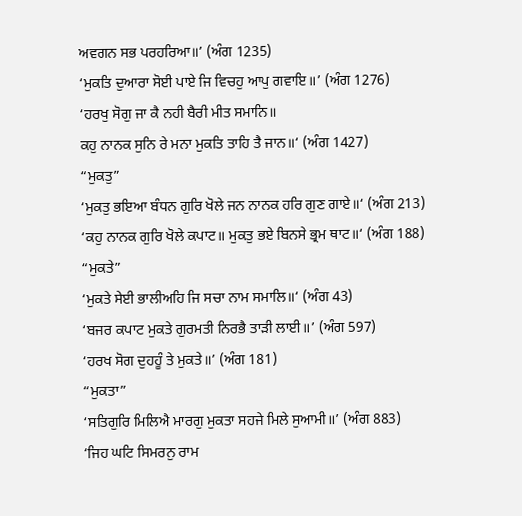ਅਵਗਨ ਸਭ ਪਰਹਰਿਆ॥’ (ਅੰਗ 1235)
‘ਮੁਕਤਿ ਦੁਆਰਾ ਸੋਈ ਪਾਏ ਜਿ ਵਿਚਹੁ ਆਪੁ ਗਵਾਇ॥’ (ਅੰਗ 1276)
‘ਹਰਖੁ ਸੋਗੁ ਜਾ ਕੈ ਨਹੀ ਬੈਰੀ ਮੀਤ ਸਮਾਨਿ॥
ਕਹੁ ਨਾਨਕ ਸੁਨਿ ਰੇ ਮਨਾ ਮੁਕਤਿ ਤਾਹਿ ਤੈ ਜਾਨ॥‘ (ਅੰਗ 1427)
“ਮੁਕਤੁ”
‘ਮੁਕਤੁ ਭਇਆ ਬੰਧਨ ਗੁਰਿ ਖੋਲੇ ਜਨ ਨਾਨਕ ਹਰਿ ਗੁਣ ਗਾਏ॥‘ (ਅੰਗ 213)
‘ਕਹੁ ਨਾਨਕ ਗੁਰਿ ਖੋਲੇ ਕਪਾਟ॥ ਮੁਕਤੁ ਭਏ ਬਿਨਸੇ ਭ੍ਰਮ ਥਾਟ॥‘ (ਅੰਗ 188)
“ਮੁਕਤੇ”
‘ਮੁਕਤੇ ਸੇਈ ਭਾਲੀਅਹਿ ਜਿ ਸਚਾ ਨਾਮ ਸਮਾਲਿ॥‘ (ਅੰਗ 43)
‘ਬਜਰ ਕਪਾਟ ਮੁਕਤੇ ਗੁਰਮਤੀ ਨਿਰਭੈ ਤਾੜੀ ਲਾਈ॥’ (ਅੰਗ 597)
‘ਹਰਖ ਸੋਗ ਦੁਹਹੂੰ ਤੇ ਮੁਕਤੇ॥’ (ਅੰਗ 181)
“ਮੁਕਤਾ”
‘ਸਤਿਗੁਰਿ ਮਿਲਿਐ ਮਾਰਗੁ ਮੁਕਤਾ ਸਹਜੇ ਮਿਲੇ ਸੁਆਮੀ॥’ (ਅੰਗ 883)
‘ਜਿਹ ਘਟਿ ਸਿਮਰਨੁ ਰਾਮ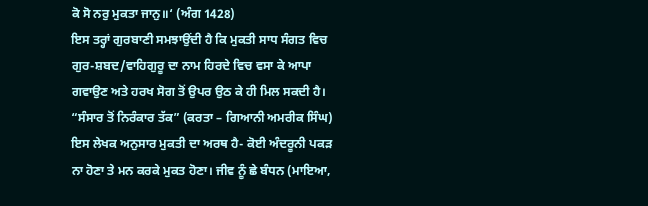ਕੋ ਸੋ ਨਰੁ ਮੁਕਤਾ ਜਾਨੁ॥‘ (ਅੰਗ 1428)
ਇਸ ਤਰ੍ਹਾਂ ਗੁਰਬਾਣੀ ਸਮਝਾਉਂਦੀ ਹੈ ਕਿ ਮੁਕਤੀ ਸਾਧ ਸੰਗਤ ਵਿਚ ਗੁਰ-ਸ਼ਬਦ/ਵਾਹਿਗੁਰੂ ਦਾ ਨਾਮ ਹਿਰਦੇ ਵਿਚ ਵਸਾ ਕੇ ਆਪਾ ਗਵਾਉਣ ਅਤੇ ਹਰਖ ਸੋਗ ਤੋਂ ਉਪਰ ਉਠ ਕੇ ਹੀ ਮਿਲ ਸਕਦੀ ਹੈ।
“ਸੰਸਾਰ ਤੋਂ ਨਿਰੰਕਾਰ ਤੱਕ” (ਕਰਤਾ – ਗਿਆਨੀ ਅਮਰੀਕ ਸਿੰਘ)
ਇਸ ਲੇਖਕ ਅਨੁਸਾਰ ਮੁਕਤੀ ਦਾ ਅਰਥ ਹੈ- ਕੋਈ ਅੰਦਰੂਨੀ ਪਕੜ ਨਾ ਹੋਣਾ ਤੇ ਮਨ ਕਰਕੇ ਮੁਕਤ ਹੋਣਾ। ਜੀਵ ਨੂੰ ਛੇ ਬੰਧਨ (ਮਾਇਆ,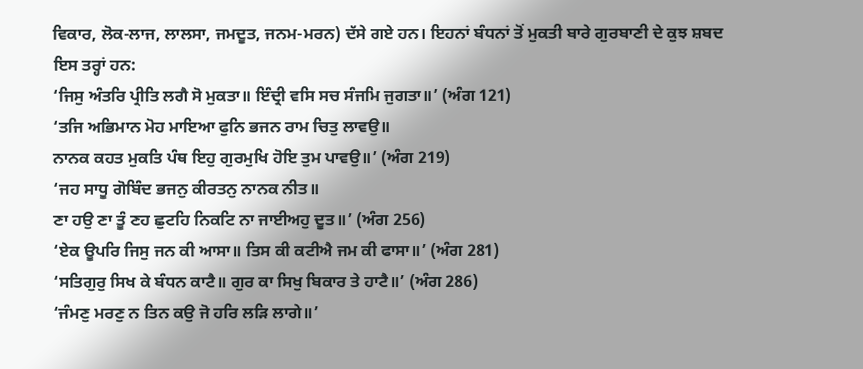ਵਿਕਾਰ, ਲੋਕ-ਲਾਜ, ਲਾਲਸਾ, ਜਮਦੂਤ, ਜਨਮ-ਮਰਨ) ਦੱਸੇ ਗਏ ਹਨ। ਇਹਨਾਂ ਬੰਧਨਾਂ ਤੋਂ ਮੁਕਤੀ ਬਾਰੇ ਗੁਰਬਾਣੀ ਦੇ ਕੁਝ ਸ਼ਬਦ ਇਸ ਤਰ੍ਹਾਂ ਹਨ:
‘ਜਿਸੁ ਅੰਤਰਿ ਪ੍ਰੀਤਿ ਲਗੈ ਸੋ ਮੁਕਤਾ॥ ਇੰਦ੍ਰੀ ਵਸਿ ਸਚ ਸੰਜਮਿ ਜੁਗਤਾ॥’ (ਅੰਗ 121)
‘ਤਜਿ ਅਭਿਮਾਨ ਮੋਹ ਮਾਇਆ ਫੁਨਿ ਭਜਨ ਰਾਮ ਚਿਤੁ ਲਾਵਉ॥
ਨਾਨਕ ਕਹਤ ਮੁਕਤਿ ਪੰਥ ਇਹੁ ਗੁਰਮੁਖਿ ਹੋਇ ਤੁਮ ਪਾਵਉ॥’ (ਅੰਗ 219)
‘ਜਹ ਸਾਧੂ ਗੋਬਿੰਦ ਭਜਨੁ ਕੀਰਤਨੁ ਨਾਨਕ ਨੀਤ॥
ਣਾ ਹਉ ਣਾ ਤੂੰ ਣਹ ਛੁਟਹਿ ਨਿਕਟਿ ਨਾ ਜਾਈਅਹੁ ਦੂਤ॥’ (ਅੰਗ 256)
‘ਏਕ ਊਪਰਿ ਜਿਸੁ ਜਨ ਕੀ ਆਸਾ॥ ਤਿਸ ਕੀ ਕਟੀਐ ਜਮ ਕੀ ਫਾਸਾ॥’ (ਅੰਗ 281)
‘ਸਤਿਗੁਰੁ ਸਿਖ ਕੇ ਬੰਧਨ ਕਾਟੈ॥ ਗੁਰ ਕਾ ਸਿਖੁ ਬਿਕਾਰ ਤੇ ਹਾਟੈ॥’ (ਅੰਗ 286)
‘ਜੰਮਣੁ ਮਰਣੁ ਨ ਤਿਨ ਕਉ ਜੋ ਹਰਿ ਲੜਿ ਲਾਗੇ॥’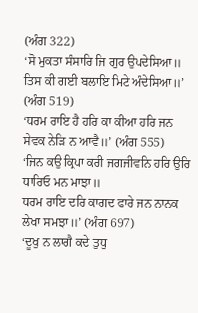(ਅੰਗ 322)
‘ਸੋ ਮੁਕਤਾ ਸੰਸਾਰਿ ਜਿ ਗੁਰ ਉਪਦੇਸਿਆ॥
ਤਿਸ ਕੀ ਗਈ ਬਲਾਇ ਮਿਟੇ ਅੰਦੇਸਿਆ॥’ (ਅੰਗ 519)
‘ਧਰਮ ਰਾਇ ਹੈ ਹਰਿ ਕਾ ਕੀਆ ਹਰਿ ਜਨ ਸੇਵਕ ਨੇੜਿ ਨ ਆਵੈ॥’ (ਅੰਗ 555)
‘ਜਿਨ ਕਉ ਕ੍ਰਿਪਾ ਕਰੀ ਜਗਜੀਵਨਿ ਹਰਿ ਉਰਿ ਧਾਰਿਓ ਮਨ ਮਾਝਾ॥
ਧਰਮ ਰਾਇ ਦਰਿ ਕਾਗਦ ਫਾਰੇ ਜਨ ਨਾਨਕ ਲੇਖਾ ਸਮਝਾ॥’ (ਅੰਗ 697)
‘ਦੂਖੁ ਨ ਲਾਗੈ ਕਦੇ ਤੁਧੁ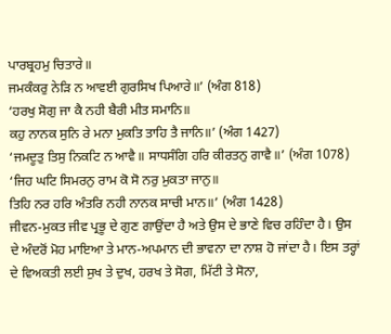ਪਾਰਬ੍ਰਹਮੁ ਚਿਤਾਰੇ॥
ਜਮਕੰਕਰੁ ਨੇੜਿ ਨ ਆਵਈ ਗੁਰਸਿਖ ਪਿਆਰੇ॥’ (ਅੰਗ 818)
‘ਹਰਖੁ ਸੋਗੁ ਜਾ ਕੈ ਨਹੀ ਬੈਰੀ ਮੀਤ ਸਮਾਨਿ॥
ਕਹੁ ਨਾਨਕ ਸੁਨਿ ਰੇ ਮਨਾ ਮੁਕਤਿ ਤਾਹਿ ਤੈ ਜਾਨਿ॥’ (ਅੰਗ 1427)
‘ਜਮਦੂਤੁ ਤਿਸੁ ਨਿਕਟਿ ਨ ਆਵੈ॥ ਸਾਧਸੰਗਿ ਹਰਿ ਕੀਰਤਨੁ ਗਾਵੈ॥’ (ਅੰਗ 1078)
‘ਜਿਹ ਘਟਿ ਸਿਮਰਨੁ ਰਾਮ ਕੋ ਸੋ ਨਰੁ ਮੁਕਤਾ ਜਾਨੁ॥
ਤਿਹਿ ਨਰ ਹਰਿ ਅੰਤਰਿ ਨਹੀ ਨਾਨਕ ਸਾਚੀ ਮਾਨ॥’ (ਅੰਗ 1428)
ਜੀਵਨ-ਮੁਕਤ ਜੀਵ ਪ੍ਰਭੂ ਦੇ ਗੁਣ ਗਾਉਂਦਾ ਹੈ ਅਤੇ ਉਸ ਦੇ ਭਾਣੇ ਵਿਚ ਰਹਿੰਦਾ ਹੈ। ਉਸ ਦੇ ਅੰਦਰੋਂ ਮੋਹ ਮਾਇਆ ਤੇ ਮਾਨ-ਅਪਮਾਨ ਦੀ ਭਾਵਨਾ ਦਾ ਨਾਸ਼ ਹੋ ਜਾਂਦਾ ਹੈ। ਇਸ ਤਰ੍ਹਾਂ ਦੇ ਵਿਅਕਤੀ ਲਈ ਸੁਖ ਤੇ ਦੁਖ, ਹਰਖ ਤੇ ਸੋਗ, ਮਿੱਟੀ ਤੇ ਸੋਨਾ,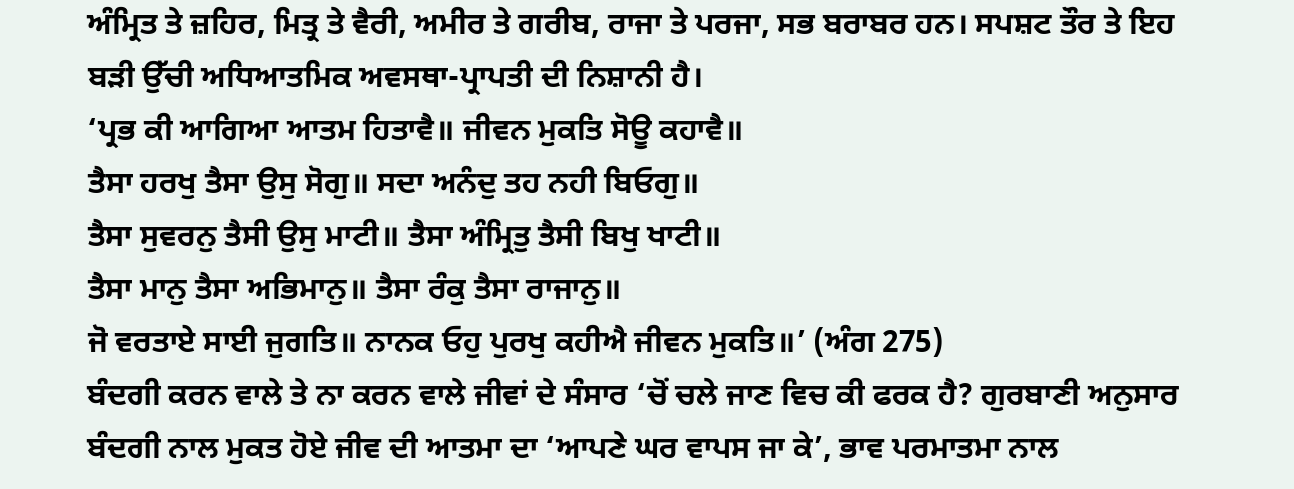ਅੰਮ੍ਰਿਤ ਤੇ ਜ਼ਹਿਰ, ਮਿਤ੍ਰ ਤੇ ਵੈਰੀ, ਅਮੀਰ ਤੇ ਗਰੀਬ, ਰਾਜਾ ਤੇ ਪਰਜਾ, ਸਭ ਬਰਾਬਰ ਹਨ। ਸਪਸ਼ਟ ਤੌਰ ਤੇ ਇਹ ਬੜੀ ਉੱਚੀ ਅਧਿਆਤਮਿਕ ਅਵਸਥਾ-ਪ੍ਰਾਪਤੀ ਦੀ ਨਿਸ਼ਾਨੀ ਹੈ।
‘ਪ੍ਰਭ ਕੀ ਆਗਿਆ ਆਤਮ ਹਿਤਾਵੈ॥ ਜੀਵਨ ਮੁਕਤਿ ਸੋਊ ਕਹਾਵੈ॥
ਤੈਸਾ ਹਰਖੁ ਤੈਸਾ ਉਸੁ ਸੋਗੁ॥ ਸਦਾ ਅਨੰਦੁ ਤਹ ਨਹੀ ਬਿਓਗੁ॥
ਤੈਸਾ ਸੁਵਰਨੁ ਤੈਸੀ ਉਸੁ ਮਾਟੀ॥ ਤੈਸਾ ਅੰਮ੍ਰਿਤੁ ਤੈਸੀ ਬਿਖੁ ਖਾਟੀ॥
ਤੈਸਾ ਮਾਨੁ ਤੈਸਾ ਅਭਿਮਾਨੁ॥ ਤੈਸਾ ਰੰਕੁ ਤੈਸਾ ਰਾਜਾਨੁ॥
ਜੋ ਵਰਤਾਏ ਸਾਈ ਜੁਗਤਿ॥ ਨਾਨਕ ਓਹੁ ਪੁਰਖੁ ਕਹੀਐ ਜੀਵਨ ਮੁਕਤਿ॥’ (ਅੰਗ 275)
ਬੰਦਗੀ ਕਰਨ ਵਾਲੇ ਤੇ ਨਾ ਕਰਨ ਵਾਲੇ ਜੀਵਾਂ ਦੇ ਸੰਸਾਰ ‘ਚੋਂ ਚਲੇ ਜਾਣ ਵਿਚ ਕੀ ਫਰਕ ਹੈ? ਗੁਰਬਾਣੀ ਅਨੁਸਾਰ ਬੰਦਗੀ ਨਾਲ ਮੁਕਤ ਹੋਏ ਜੀਵ ਦੀ ਆਤਮਾ ਦਾ ‘ਆਪਣੇ ਘਰ ਵਾਪਸ ਜਾ ਕੇ’, ਭਾਵ ਪਰਮਾਤਮਾ ਨਾਲ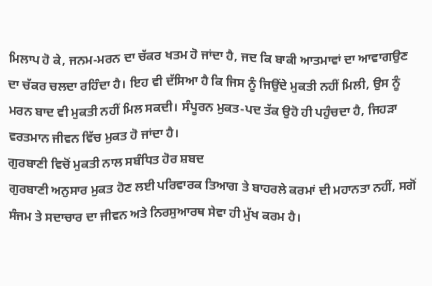ਮਿਲਾਪ ਹੋ ਕੇ, ਜਨਮ-ਮਰਨ ਦਾ ਚੱਕਰ ਖਤਮ ਹੋ ਜਾਂਦਾ ਹੈ, ਜਦ ਕਿ ਬਾਕੀ ਆਤਮਾਵਾਂ ਦਾ ਆਵਾਗਉਣ ਦਾ ਚੱਕਰ ਚਲਦਾ ਰਹਿੰਦਾ ਹੈ। ਇਹ ਵੀ ਦੱਸਿਆ ਹੈ ਕਿ ਜਿਸ ਨੂੰ ਜਿਉਂਦੇ ਮੁਕਤੀ ਨਹੀਂ ਮਿਲੀ, ਉਸ ਨੂੰ ਮਰਨ ਬਾਦ ਵੀ ਮੁਕਤੀ ਨਹੀਂ ਮਿਲ ਸਕਦੀ। ਸੰਪੂਰਨ ਮੁਕਤ-ਪਦ ਤੱਕ ਉਹੋ ਹੀ ਪਹੁੰਚਦਾ ਹੈ, ਜਿਹੜਾ ਵਰਤਮਾਨ ਜੀਵਨ ਵਿੱਚ ਮੁਕਤ ਹੋ ਜਾਂਦਾ ਹੈ।
ਗੁਰਬਾਣੀ ਵਿਚੋਂ ਮੁਕਤੀ ਨਾਲ ਸਬੰਧਿਤ ਹੋਰ ਸ਼ਬਦ
ਗੁਰਬਾਣੀ ਅਨੁਸਾਰ ਮੁਕਤ ਹੋਣ ਲਈ ਪਰਿਵਾਰਕ ਤਿਆਗ ਤੇ ਬਾਹਰਲੇ ਕਰਮਾਂ ਦੀ ਮਹਾਨਤਾ ਨਹੀਂ, ਸਗੋਂ ਸੰਜਮ ਤੇ ਸਦਾਚਾਰ ਦਾ ਜੀਵਨ ਅਤੇ ਨਿਰਸੁਆਰਥ ਸੇਵਾ ਹੀ ਮੁੱਖ ਕਰਮ ਹੈ।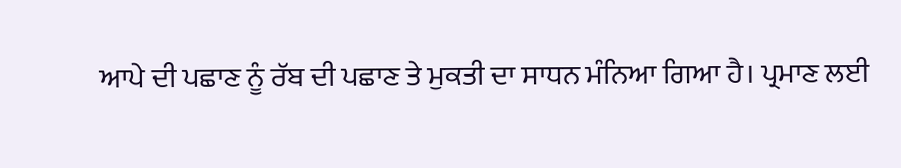ਆਪੇ ਦੀ ਪਛਾਣ ਨੂੰ ਰੱਬ ਦੀ ਪਛਾਣ ਤੇ ਮੁਕਤੀ ਦਾ ਸਾਧਨ ਮੰਨਿਆ ਗਿਆ ਹੈ। ਪ੍ਰਮਾਣ ਲਈ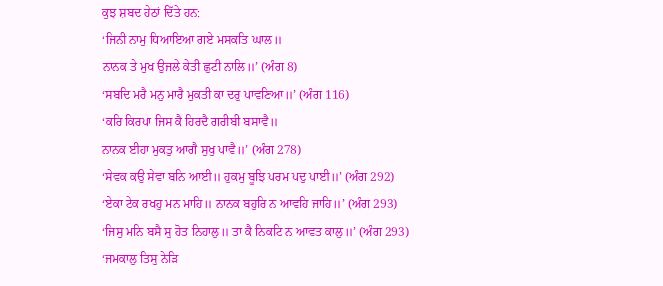ਕੁਝ ਸ਼ਬਦ ਹੇਠਾਂ ਦਿੱਤੇ ਹਨ:
‘ਜਿਨੀ ਨਾਮੁ ਧਿਆਇਆ ਗਏ ਮਸਕਤਿ ਘਾਲ॥
ਨਾਨਕ ਤੇ ਮੁਖ ਉਜਲੇ ਕੇਤੀ ਛੁਟੀ ਨਾਲਿ॥’ (ਅੰਗ 8)
‘ਸਬਦਿ ਮਰੈ ਮਨੁ ਮਾਰੈ ਮੁਕਤੀ ਕਾ ਦਰੁ ਪਾਵਣਿਆ॥’ (ਅੰਗ 116)
‘ਕਰਿ ਕਿਰਪਾ ਜਿਸ ਕੈ ਹਿਰਦੈ ਗਰੀਬੀ ਬਸਾਵੈ॥
ਨਾਨਕ ਈਹਾ ਮੁਕਤੁ ਆਗੈ ਸੁਖੁ ਪਾਵੈ॥’ (ਅੰਗ 278)
‘ਸੇਵਕ ਕਉ ਸੇਵਾ ਬਨਿ ਆਈ॥ ਹੁਕਮੁ ਬੂਝਿ ਪਰਮ ਪਦੁ ਪਾਈ॥’ (ਅੰਗ 292)
‘ਏਕਾ ਟੇਕ ਰਖਹੁ ਮਨ ਮਾਹਿ॥ ਨਾਨਕ ਬਹੁਰਿ ਨ ਆਵਹਿ ਜਾਹਿ॥’ (ਅੰਗ 293)
‘ਜਿਸੁ ਮਨਿ ਬਸੈ ਸੁ ਹੋਤ ਨਿਹਾਲੁ॥ ਤਾ ਕੈ ਨਿਕਟਿ ਨ ਆਵਤ ਕਾਲੁ॥’ (ਅੰਗ 293)
‘ਜਮਕਾਲੁ ਤਿਸੁ ਨੇੜਿ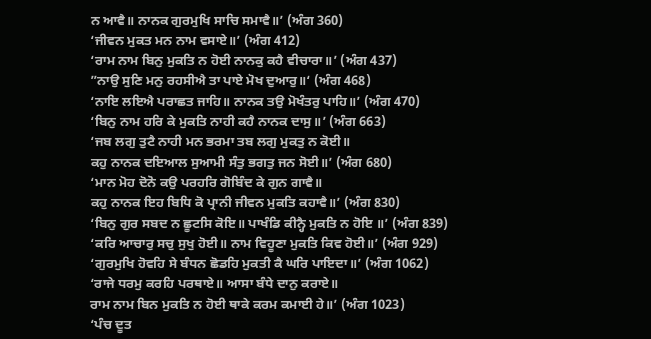ਨ ਆਵੈ॥ ਨਾਨਕ ਗੁਰਮੁਖਿ ਸਾਚਿ ਸਮਾਵੈ॥’ (ਅੰਗ 360)
‘ਜੀਵਨ ਮੁਕਤ ਮਨ ਨਾਮ ਵਸਾਏ॥’ (ਅੰਗ 412)
‘ਰਾਮ ਨਾਮ ਬਿਨੁ ਮੁਕਤਿ ਨ ਹੋਈ ਨਾਨਕੁ ਕਹੈ ਵੀਚਾਰਾ॥’ (ਅੰਗ 437)
”ਨਾਉ ਸੁਣਿ ਮਨੁ ਰਹਸੀਐ ਤਾ ਪਾਏ ਮੋਖ ਦੁਆਰੁ॥‘ (ਅੰਗ 468)
‘ਨਾਇ ਲਇਐ ਪਰਾਛਤ ਜਾਹਿ॥ ਨਾਨਕ ਤਉ ਮੋਖੰਤਰੁ ਪਾਹਿ॥’ (ਅੰਗ 470)
‘ਬਿਨੁ ਨਾਮ ਹਰਿ ਕੇ ਮੁਕਤਿ ਨਾਹੀ ਕਹੈ ਨਾਨਕ ਦਾਸੁ॥’ (ਅੰਗ 663)
‘ਜਬ ਲਗੁ ਤੁਟੈ ਨਾਹੀ ਮਨ ਭਰਮਾ ਤਬ ਲਗੁ ਮੁਕਤੁ ਨ ਕੋਈ॥
ਕਹੁ ਨਾਨਕ ਦਇਆਲ ਸੁਆਮੀ ਸੰਤੁ ਭਗਤੁ ਜਨ ਸੋਈ॥’ (ਅੰਗ 680)
‘ਮਾਨ ਮੋਹ ਦੋਨੋ ਕਉ ਪਰਹਰਿ ਗੋਬਿੰਦ ਕੇ ਗੁਨ ਗਾਵੈ॥
ਕਹੁ ਨਾਨਕ ਇਹ ਬਿਧਿ ਕੋ ਪ੍ਰਾਨੀ ਜੀਵਨ ਮੁਕਤਿ ਕਹਾਵੈ॥’ (ਅੰਗ 830)
‘ਬਿਨੁ ਗੁਰ ਸਬਦ ਨ ਛੂਟਸਿ ਕੋਇ॥ ਪਾਖੰਡਿ ਕੀਨ੍ਹੈ ਮੁਕਤਿ ਨ ਹੋਇ ॥’ (ਅੰਗ 839)
‘ਕਰਿ ਆਚਾਰੁ ਸਚੁ ਸੁਖੁ ਹੋਈ॥ ਨਾਮ ਵਿਹੂਣਾ ਮੁਕਤਿ ਕਿਵ ਹੋਈ॥’ (ਅੰਗ 929)
‘ਗੁਰਮੁਖਿ ਹੋਵਹਿ ਸੇ ਬੰਧਨ ਛੋਡਹਿ ਮੁਕਤੀ ਕੈ ਘਰਿ ਪਾਇਦਾ॥’ (ਅੰਗ 1062)
‘ਰਾਜੇ ਧਰਮੁ ਕਰਹਿ ਪਰਥਾਏ॥ ਆਸਾ ਬੰਧੇ ਦਾਨੁ ਕਰਾਏ॥
ਰਾਮ ਨਾਮ ਬਿਨ ਮੁਕਤਿ ਨ ਹੋਈ ਥਾਕੇ ਕਰਮ ਕਮਾਈ ਹੇ॥’ (ਅੰਗ 1023)
‘ਪੰਚ ਦੂਤ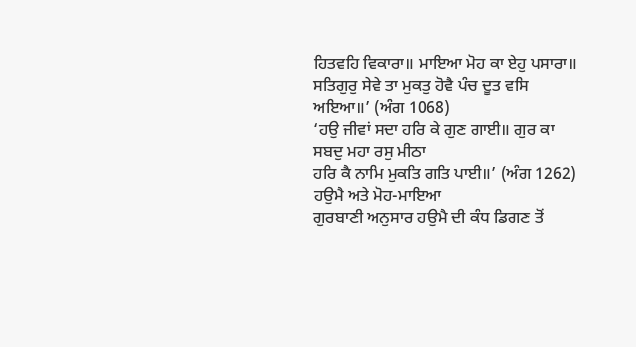ਹਿਤਵਹਿ ਵਿਕਾਰਾ॥ ਮਾਇਆ ਮੋਹ ਕਾ ਏਹੁ ਪਸਾਰਾ॥
ਸਤਿਗੁਰੁ ਸੇਵੇ ਤਾ ਮੁਕਤੁ ਹੋਵੈ ਪੰਚ ਦੂਤ ਵਸਿ ਅਇਆ॥’ (ਅੰਗ 1068)
‘ਹਉ ਜੀਵਾਂ ਸਦਾ ਹਰਿ ਕੇ ਗੁਣ ਗਾਈ॥ ਗੁਰ ਕਾ ਸਬਦੁ ਮਹਾ ਰਸੁ ਮੀਠਾ
ਹਰਿ ਕੈ ਨਾਮਿ ਮੁਕਤਿ ਗਤਿ ਪਾਈ॥’ (ਅੰਗ 1262)
ਹਉਮੈ ਅਤੇ ਮੋਹ-ਮਾਇਆ
ਗੁਰਬਾਣੀ ਅਨੁਸਾਰ ਹਉਮੈ ਦੀ ਕੰਧ ਡਿਗਣ ਤੋਂ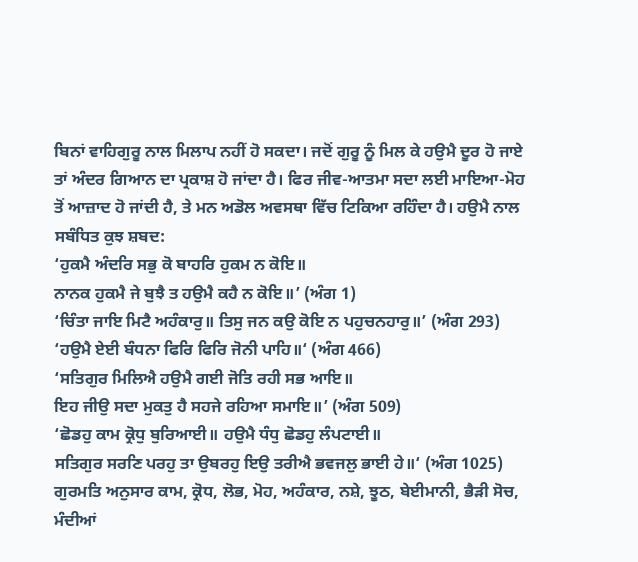ਬਿਨਾਂ ਵਾਹਿਗੁਰੂ ਨਾਲ ਮਿਲਾਪ ਨਹੀਂ ਹੋ ਸਕਦਾ। ਜਦੋਂ ਗੁਰੂ ਨੂੰ ਮਿਲ ਕੇ ਹਉਮੈ ਦੂਰ ਹੋ ਜਾਏ ਤਾਂ ਅੰਦਰ ਗਿਆਨ ਦਾ ਪ੍ਰਕਾਸ਼ ਹੋ ਜਾਂਦਾ ਹੈ। ਫਿਰ ਜੀਵ-ਆਤਮਾ ਸਦਾ ਲਈ ਮਾਇਆ-ਮੋਹ ਤੋਂ ਆਜ਼ਾਦ ਹੋ ਜਾਂਦੀ ਹੈ, ਤੇ ਮਨ ਅਡੋਲ ਅਵਸਥਾ ਵਿੱਚ ਟਿਕਿਆ ਰਹਿੰਦਾ ਹੈ। ਹਉਮੈ ਨਾਲ ਸਬੰਧਿਤ ਕੁਝ ਸ਼ਬਦ:
‘ਹੁਕਮੈ ਅੰਦਰਿ ਸਭੁ ਕੋ ਬਾਹਰਿ ਹੁਕਮ ਨ ਕੋਇ॥
ਨਾਨਕ ਹੁਕਮੈ ਜੇ ਬੁਝੈ ਤ ਹਉਮੈ ਕਹੈ ਨ ਕੋਇ॥’ (ਅੰਗ 1)
‘ਚਿੰਤਾ ਜਾਇ ਮਿਟੈ ਅਹੰਕਾਰੁ॥ ਤਿਸੁ ਜਨ ਕਉ ਕੋਇ ਨ ਪਹੁਚਨਹਾਰੁ॥’ (ਅੰਗ 293)
‘ਹਉਮੈ ਏਈ ਬੰਧਨਾ ਫਿਰਿ ਫਿਰਿ ਜੋਨੀ ਪਾਹਿ॥‘ (ਅੰਗ 466)
‘ਸਤਿਗੁਰ ਮਿਲਿਐ ਹਉਮੈ ਗਈ ਜੋਤਿ ਰਹੀ ਸਭ ਆਇ॥
ਇਹ ਜੀਉ ਸਦਾ ਮੁਕਤੁ ਹੈ ਸਹਜੇ ਰਹਿਆ ਸਮਾਇ॥’ (ਅੰਗ 509)
‘ਛੋਡਹੁ ਕਾਮ ਕ੍ਰੋਧੁ ਬੁਰਿਆਈ॥ ਹਉਮੈ ਧੰਧੁ ਛੋਡਹੁ ਲੰਪਟਾਈ॥
ਸਤਿਗੁਰ ਸਰਣਿ ਪਰਹੁ ਤਾ ਉਬਰਹੁ ਇਉ ਤਰੀਐ ਭਵਜਲੁ ਭਾਈ ਹੇ॥‘ (ਅੰਗ 1025)
ਗੁਰਮਤਿ ਅਨੁਸਾਰ ਕਾਮ, ਕ੍ਰੋਧ, ਲੋਭ, ਮੋਹ, ਅਹੰਕਾਰ, ਨਸ਼ੇ, ਝੂਠ, ਬੇਈਮਾਨੀ, ਭੈੜੀ ਸੋਚ, ਮੰਦੀਆਂ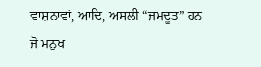ਵਾਸ਼ਨਾਵਾਂ, ਆਦਿ, ਅਸਲੀ “ਜਮਦੂਤ” ਹਨ ਜੋ ਮਨੁਖ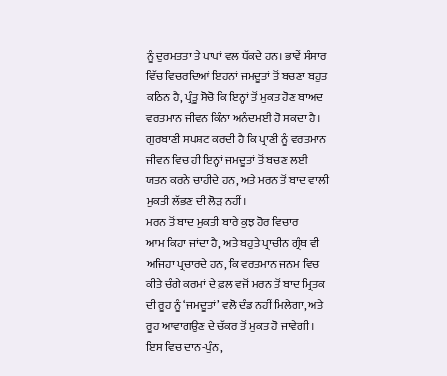ਨੂੰ ਦੁਰਮਤਤਾ ਤੇ ਪਾਪਾਂ ਵਲ ਧੱਕਦੇ ਹਨ। ਭਾਵੇਂ ਸੰਸਾਰ ਵਿੱਚ ਵਿਚਰਦਿਆਂ ਇਹਨਾਂ ਜਮਦੂਤਾਂ ਤੋਂ ਬਚਣਾ ਬਹੁਤ ਕਠਿਨ ਹੈ, ਪ੍ਰੰਤੂ ਸੋਚੋ ਕਿ ਇਨ੍ਹਾਂ ਤੋਂ ਮੁਕਤ ਹੋਣ ਬਾਅਦ ਵਰਤਮਾਨ ਜੀਵਨ ਕਿੰਨਾ ਅਨੰਦਮਈ ਹੋ ਸਕਦਾ ਹੈ। ਗੁਰਬਾਣੀ ਸਪਸ਼ਟ ਕਰਦੀ ਹੈ ਕਿ ਪ੍ਰਾਣੀ ਨੂੰ ਵਰਤਮਾਨ ਜੀਵਨ ਵਿਚ ਹੀ ਇਨ੍ਹਾਂ ਜਮਦੂਤਾਂ ਤੋਂ ਬਚਣ ਲਈ ਯਤਨ ਕਰਨੇ ਚਾਹੀਦੇ ਹਨ, ਅਤੇ ਮਰਨ ਤੋਂ ਬਾਦ ਵਾਲੀ ਮੁਕਤੀ ਲੱਭਣ ਦੀ ਲੋੜ ਨਹੀਂ।
ਮਰਨ ਤੋਂ ਬਾਦ ਮੁਕਤੀ ਬਾਰੇ ਕੁਝ ਹੋਰ ਵਿਚਾਰ
ਆਮ ਕਿਹਾ ਜਾਂਦਾ ਹੈ, ਅਤੇ ਬਹੁਤੇ ਪ੍ਰਾਚੀਨ ਗ੍ਰੰਥ ਵੀ ਅਜਿਹਾ ਪ੍ਰਚਾਰਦੇ ਹਨ, ਕਿ ਵਰਤਮਾਨ ਜਨਮ ਵਿਚ ਕੀਤੇ ਚੰਗੇ ਕਰਮਾਂ ਦੇ ਫ਼ਲ ਵਜੋਂ ਮਰਨ ਤੋਂ ਬਾਦ ਮ੍ਰਿਤਕ ਦੀ ਰੂਹ ਨੂੰ ‘ਜਮਦੂਤਾਂ’ ਵਲੋ ਦੰਡ ਨਹੀਂ ਮਿਲੇਗਾ, ਅਤੇ ਰੂਹ ਆਵਾਗਉਣ ਦੇ ਚੱਕਰ ਤੋਂ ਮੁਕਤ ਹੋ ਜਾਵੇਗੀ। ਇਸ ਵਿਚ ਦਾਨ-ਪੁੰਨ,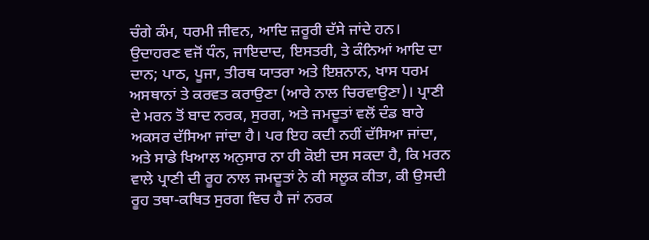ਚੰਗੇ ਕੰਮ, ਧਰਮੀ ਜੀਵਨ, ਆਦਿ ਜ਼ਰੂਰੀ ਦੱਸੇ ਜਾਂਦੇ ਹਨ। ਉਦਾਹਰਣ ਵਜੋਂ ਧੰਨ, ਜਾਇਦਾਦ, ਇਸਤਰੀ, ਤੇ ਕੰਨਿਆਂ ਆਦਿ ਦਾ ਦਾਨ; ਪਾਠ, ਪੂਜਾ, ਤੀਰਥ ਯਾਤਰਾ ਅਤੇ ਇਸ਼ਨਾਨ, ਖਾਸ ਧਰਮ ਅਸਥਾਨਾਂ ਤੇ ਕਰਵਤ ਕਰਾਉਣਾ (ਆਰੇ ਨਾਲ ਚਿਰਵਾਉਣਾ)। ਪ੍ਰਾਣੀ ਦੇ ਮਰਨ ਤੋਂ ਬਾਦ ਨਰਕ, ਸੁਰਗ, ਅਤੇ ਜਮਦੂਤਾਂ ਵਲੋਂ ਦੰਡ ਬਾਰੇ ਅਕਸਰ ਦੱਸਿਆ ਜਾਂਦਾ ਹੈ। ਪਰ ਇਹ ਕਦੀ ਨਹੀਂ ਦੱਸਿਆ ਜਾਂਦਾ, ਅਤੇ ਸਾਡੇ ਖਿਆਲ ਅਨੁਸਾਰ ਨਾ ਹੀ ਕੋਈ ਦਸ ਸਕਦਾ ਹੈ, ਕਿ ਮਰਨ ਵਾਲੇ ਪ੍ਰਾਣੀ ਦੀ ਰੂਹ ਨਾਲ ਜਮਦੂਤਾਂ ਨੇ ਕੀ ਸਲੂਕ ਕੀਤਾ, ਕੀ ਉਸਦੀ ਰੂਹ ਤਥਾ-ਕਥਿਤ ਸੁਰਗ ਵਿਚ ਹੈ ਜਾਂ ਨਰਕ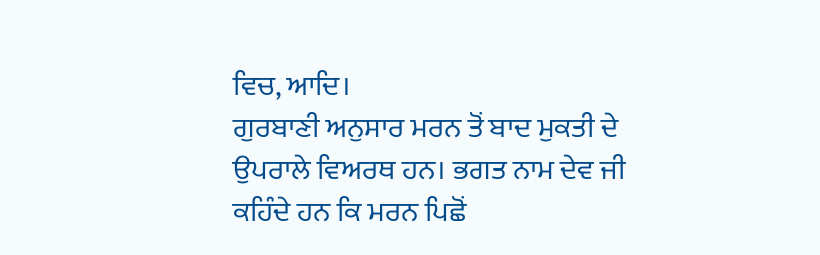ਵਿਚ, ਆਦਿ।
ਗੁਰਬਾਣੀ ਅਨੁਸਾਰ ਮਰਨ ਤੋਂ ਬਾਦ ਮੁਕਤੀ ਦੇ ਉਪਰਾਲੇ ਵਿਅਰਥ ਹਨ। ਭਗਤ ਨਾਮ ਦੇਵ ਜੀ ਕਹਿੰਦੇ ਹਨ ਕਿ ਮਰਨ ਪਿਛੋਂ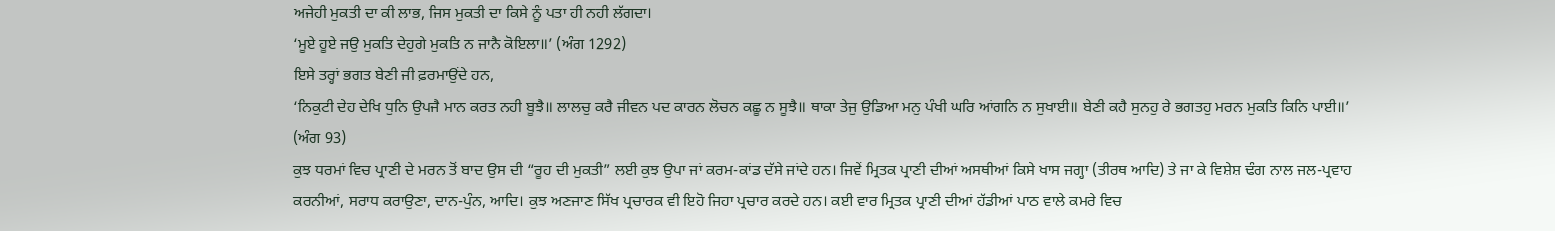ਅਜੇਹੀ ਮੁਕਤੀ ਦਾ ਕੀ ਲਾਭ, ਜਿਸ ਮੁਕਤੀ ਦਾ ਕਿਸੇ ਨੂੰ ਪਤਾ ਹੀ ਨਹੀ ਲੱਗਦਾ।
‘ਮੂਏ ਹੂਏ ਜਉ ਮੁਕਤਿ ਦੇਹੁਗੇ ਮੁਕਤਿ ਨ ਜਾਨੈ ਕੋਇਲਾ॥’ (ਅੰਗ 1292)
ਇਸੇ ਤਰ੍ਹਾਂ ਭਗਤ ਬੇਣੀ ਜੀ ਫ਼ਰਮਾਉਂਦੇ ਹਨ,
‘ਨਿਕੁਟੀ ਦੇਹ ਦੇਖਿ ਧੁਨਿ ਉਪਜੈ ਮਾਨ ਕਰਤ ਨਹੀ ਬੂਝੈ॥ ਲਾਲਚੁ ਕਰੈ ਜੀਵਨ ਪਦ ਕਾਰਨ ਲੋਚਨ ਕਛੂ ਨ ਸੂਝੈ॥ ਥਾਕਾ ਤੇਜੁ ਉਡਿਆ ਮਨੁ ਪੰਖੀ ਘਰਿ ਆਂਗਨਿ ਨ ਸੁਖਾਈ॥ ਬੇਣੀ ਕਹੈ ਸੁਨਹੁ ਰੇ ਭਗਤਹੁ ਮਰਨ ਮੁਕਤਿ ਕਿਨਿ ਪਾਈ॥’ (ਅੰਗ 93)
ਕੁਝ ਧਰਮਾਂ ਵਿਚ ਪ੍ਰਾਣੀ ਦੇ ਮਰਨ ਤੋਂ ਬਾਦ ਉਸ ਦੀ “ਰੂਹ ਦੀ ਮੁਕਤੀ” ਲਈ ਕੁਝ ਉਪਾ ਜਾਂ ਕਰਮ-ਕਾਂਡ ਦੱਸੇ ਜਾਂਦੇ ਹਨ। ਜਿਵੇਂ ਮ੍ਰਿਤਕ ਪ੍ਰਾਣੀ ਦੀਆਂ ਅਸਥੀਆਂ ਕਿਸੇ ਖਾਸ ਜਗ੍ਹਾ (ਤੀਰਥ ਆਦਿ) ਤੇ ਜਾ ਕੇ ਵਿਸ਼ੇਸ਼ ਢੰਗ ਨਾਲ ਜਲ-ਪ੍ਰਵਾਹ ਕਰਨੀਆਂ, ਸਰਾਧ ਕਰਾਉਣਾ, ਦਾਨ-ਪੁੰਨ, ਆਦਿ। ਕੁਝ ਅਣਜਾਣ ਸਿੱਖ ਪ੍ਰਚਾਰਕ ਵੀ ਇਹੋ ਜਿਹਾ ਪ੍ਰਚਾਰ ਕਰਦੇ ਹਨ। ਕਈ ਵਾਰ ਮ੍ਰਿਤਕ ਪ੍ਰਾਣੀ ਦੀਆਂ ਹੱਡੀਆਂ ਪਾਠ ਵਾਲੇ ਕਮਰੇ ਵਿਚ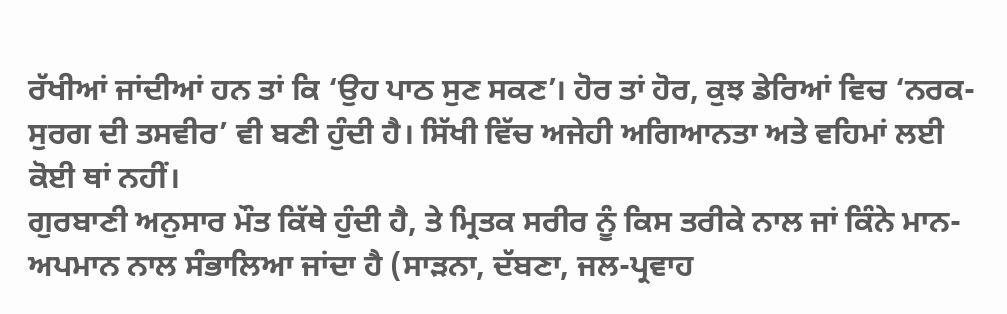ਰੱਖੀਆਂ ਜਾਂਦੀਆਂ ਹਨ ਤਾਂ ਕਿ ‘ਉਹ ਪਾਠ ਸੁਣ ਸਕਣ’। ਹੋਰ ਤਾਂ ਹੋਰ, ਕੁਝ ਡੇਰਿਆਂ ਵਿਚ ‘ਨਰਕ-ਸੁਰਗ ਦੀ ਤਸਵੀਰ’ ਵੀ ਬਣੀ ਹੁੰਦੀ ਹੈ। ਸਿੱਖੀ ਵਿੱਚ ਅਜੇਹੀ ਅਗਿਆਨਤਾ ਅਤੇ ਵਹਿਮਾਂ ਲਈ ਕੋਈ ਥਾਂ ਨਹੀਂ।
ਗੁਰਬਾਣੀ ਅਨੁਸਾਰ ਮੌਤ ਕਿੱਥੇ ਹੁੰਦੀ ਹੈ, ਤੇ ਮ੍ਰਿਤਕ ਸਰੀਰ ਨੂੰ ਕਿਸ ਤਰੀਕੇ ਨਾਲ ਜਾਂ ਕਿੰਨੇ ਮਾਨ-ਅਪਮਾਨ ਨਾਲ ਸੰਭਾਲਿਆ ਜਾਂਦਾ ਹੈ (ਸਾੜਨਾ, ਦੱਬਣਾ, ਜਲ-ਪ੍ਰਵਾਹ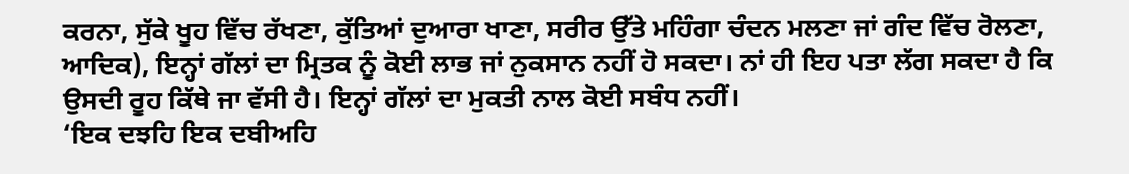ਕਰਨਾ, ਸੁੱਕੇ ਖੂਹ ਵਿੱਚ ਰੱਖਣਾ, ਕੁੱਤਿਆਂ ਦੁਆਰਾ ਖਾਣਾ, ਸਰੀਰ ਉੱਤੇ ਮਹਿੰਗਾ ਚੰਦਨ ਮਲਣਾ ਜਾਂ ਗੰਦ ਵਿੱਚ ਰੋਲਣਾ, ਆਦਿਕ), ਇਨ੍ਹਾਂ ਗੱਲਾਂ ਦਾ ਮ੍ਰਿਤਕ ਨੂੰ ਕੋਈ ਲਾਭ ਜਾਂ ਨੁਕਸਾਨ ਨਹੀਂ ਹੋ ਸਕਦਾ। ਨਾਂ ਹੀ ਇਹ ਪਤਾ ਲੱਗ ਸਕਦਾ ਹੈ ਕਿ ਉਸਦੀ ਰੂਹ ਕਿੱਥੇ ਜਾ ਵੱਸੀ ਹੈ। ਇਨ੍ਹਾਂ ਗੱਲਾਂ ਦਾ ਮੁਕਤੀ ਨਾਲ ਕੋਈ ਸਬੰਧ ਨਹੀਂ।
‘ਇਕ ਦਝਹਿ ਇਕ ਦਬੀਅਹਿ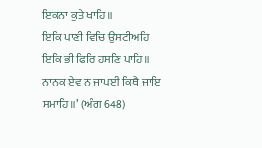ਇਕਨਾ ਕੁਤੇ ਖਾਹਿ॥
ਇਕਿ ਪਾਣੀ ਵਿਚਿ ਉਸਟੀਅਹਿ ਇਕਿ ਭੀ ਫਿਰਿ ਹਸਣਿ ਪਾਹਿ॥
ਨਾਨਕ ਏਵ ਨ ਜਾਪਈ ਕਿਥੈ ਜਾਇ ਸਮਾਹਿ॥’ (ਅੰਗ 648)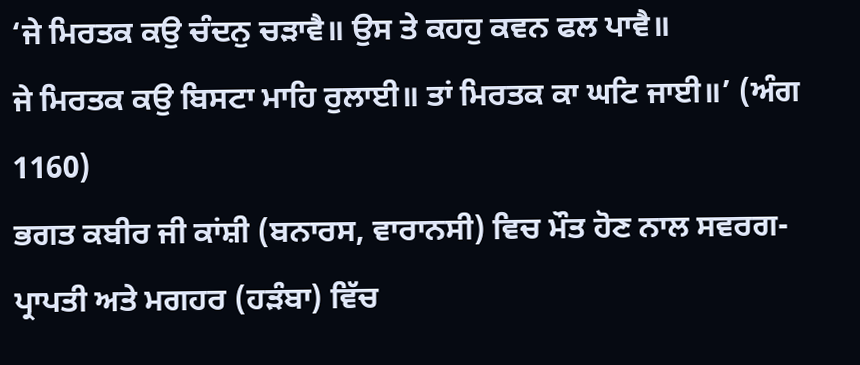‘ਜੇ ਮਿਰਤਕ ਕਉ ਚੰਦਨੁ ਚੜਾਵੈ॥ ਉਸ ਤੇ ਕਹਹੁ ਕਵਨ ਫਲ ਪਾਵੈ॥
ਜੇ ਮਿਰਤਕ ਕਉ ਬਿਸਟਾ ਮਾਹਿ ਰੁਲਾਈ॥ ਤਾਂ ਮਿਰਤਕ ਕਾ ਘਟਿ ਜਾਈ॥’ (ਅੰਗ 1160)
ਭਗਤ ਕਬੀਰ ਜੀ ਕਾਂਸ਼ੀ (ਬਨਾਰਸ, ਵਾਰਾਨਸੀ) ਵਿਚ ਮੌਤ ਹੋਣ ਨਾਲ ਸਵਰਗ-ਪ੍ਰਾਪਤੀ ਅਤੇ ਮਗਹਰ (ਹੜੰਬਾ) ਵਿੱਚ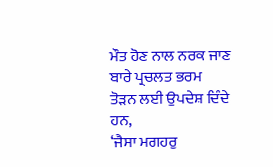ਮੌਤ ਹੋਣ ਨਾਲ ਨਰਕ ਜਾਣ ਬਾਰੇ ਪ੍ਰਚਲਤ ਭਰਮ ਤੋੜਨ ਲਈ ਉਪਦੇਸ਼ ਦਿੰਦੇ ਹਨ,
‘ਜੈਸਾ ਮਗਹਰੁ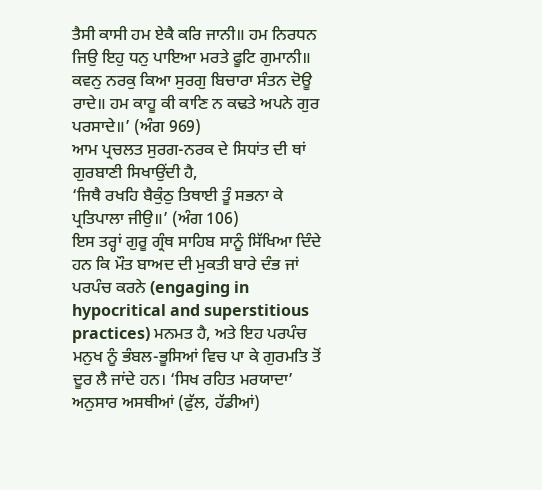ਤੈਸੀ ਕਾਸੀ ਹਮ ਏਕੈ ਕਰਿ ਜਾਨੀ॥ ਹਮ ਨਿਰਧਨ ਜਿਉ ਇਹੁ ਧਨੁ ਪਾਇਆ ਮਰਤੇ ਫੂਟਿ ਗੁਮਾਨੀ॥ ਕਵਨੁ ਨਰਕੁ ਕਿਆ ਸੁਰਗੁ ਬਿਚਾਰਾ ਸੰਤਨ ਦੋਊ ਰਾਦੇ॥ ਹਮ ਕਾਹੂ ਕੀ ਕਾਣਿ ਨ ਕਢਤੇ ਅਪਨੇ ਗੁਰ ਪਰਸਾਦੇ॥’ (ਅੰਗ 969)
ਆਮ ਪ੍ਰਚਲਤ ਸੁਰਗ-ਨਰਕ ਦੇ ਸਿਧਾਂਤ ਦੀ ਥਾਂ ਗੁਰਬਾਣੀ ਸਿਖਾਉਂਦੀ ਹੈ,
‘ਜਿਥੈ ਰਖਹਿ ਬੈਕੁੰਠੁ ਤਿਥਾਈ ਤੂੰ ਸਭਨਾ ਕੇ ਪ੍ਰਤਿਪਾਲਾ ਜੀਉ॥’ (ਅੰਗ 106)
ਇਸ ਤਰ੍ਹਾਂ ਗੁਰੂ ਗ੍ਰੰਥ ਸਾਹਿਬ ਸਾਨੂੰ ਸਿੱਖਿਆ ਦਿੰਦੇ ਹਨ ਕਿ ਮੌਤ ਬਾਅਦ ਦੀ ਮੁਕਤੀ ਬਾਰੇ ਦੰਭ ਜਾਂ ਪਰਪੰਚ ਕਰਨੇ (engaging in hypocritical and superstitious practices) ਮਨਮਤ ਹੈ, ਅਤੇ ਇਹ ਪਰਪੰਚ ਮਨੁਖ ਨੂੰ ਭੰਬਲ-ਭੂਸਿਆਂ ਵਿਚ ਪਾ ਕੇ ਗੁਰਮਤਿ ਤੋਂ ਦੂਰ ਲੈ ਜਾਂਦੇ ਹਨ। ‘ਸਿਖ ਰਹਿਤ ਮਰਯਾਦਾ’ ਅਨੁਸਾਰ ਅਸਥੀਆਂ (ਫੁੱਲ, ਹੱਡੀਆਂ)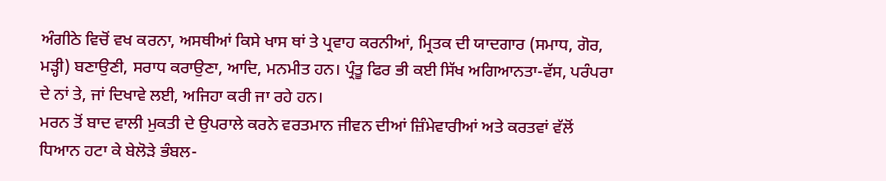ਅੰਗੀਠੇ ਵਿਚੋਂ ਵਖ ਕਰਨਾ, ਅਸਥੀਆਂ ਕਿਸੇ ਖਾਸ ਥਾਂ ਤੇ ਪ੍ਰਵਾਹ ਕਰਨੀਆਂ, ਮ੍ਰਿਤਕ ਦੀ ਯਾਦਗਾਰ (ਸਮਾਧ, ਗੋਰ, ਮੜ੍ਹੀ) ਬਣਾਉਣੀ, ਸਰਾਧ ਕਰਾਉਣਾ, ਆਦਿ, ਮਨਮੀਤ ਹਨ। ਪ੍ਰੰਤੂ ਫਿਰ ਭੀ ਕਈ ਸਿੱਖ ਅਗਿਆਨਤਾ-ਵੱਸ, ਪਰੰਪਰਾ ਦੇ ਨਾਂ ਤੇ, ਜਾਂ ਦਿਖਾਵੇ ਲਈ, ਅਜਿਹਾ ਕਰੀ ਜਾ ਰਹੇ ਹਨ।
ਮਰਨ ਤੋਂ ਬਾਦ ਵਾਲੀ ਮੁਕਤੀ ਦੇ ਉਪਰਾਲੇ ਕਰਨੇ ਵਰਤਮਾਨ ਜੀਵਨ ਦੀਆਂ ਜ਼ਿੰਮੇਵਾਰੀਆਂ ਅਤੇ ਕਰਤਵਾਂ ਵੱਲੋਂ ਧਿਆਨ ਹਟਾ ਕੇ ਬੇਲੋੜੇ ਭੰਬਲ-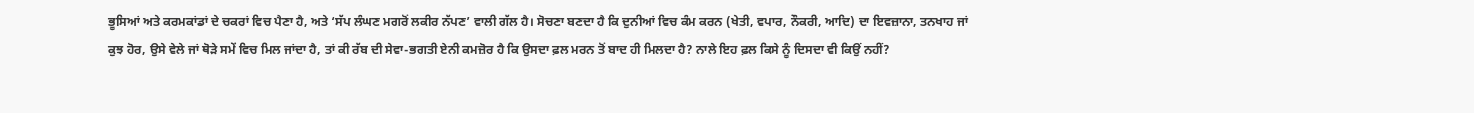ਭੂਸਿਆਂ ਅਤੇ ਕਰਮਕਾਂਡਾਂ ਦੇ ਚਕਰਾਂ ਵਿਚ ਪੈਣਾ ਹੈ, ਅਤੇ ‘ਸੱਪ ਲੰਘਣ ਮਗਰੋਂ ਲਕੀਰ ਨੱਪਣ’ ਵਾਲੀ ਗੱਲ ਹੈ। ਸੋਚਣਾ ਬਣਦਾ ਹੈ ਕਿ ਦੁਨੀਆਂ ਵਿਚ ਕੰਮ ਕਰਨ (ਖੇਤੀ, ਵਪਾਰ, ਨੌਕਰੀ, ਆਦਿ) ਦਾ ਇਵਜ਼ਾਨਾ, ਤਨਖਾਹ ਜਾਂ ਕੁਝ ਹੋਰ, ਉਸੇ ਵੇਲੇ ਜਾਂ ਥੋੜੇ ਸਮੇਂ ਵਿਚ ਮਿਲ ਜਾਂਦਾ ਹੈ, ਤਾਂ ਕੀ ਰੱਬ ਦੀ ਸੇਵਾ-ਭਗਤੀ ਏਨੀ ਕਮਜ਼ੋਰ ਹੈ ਕਿ ਉਸਦਾ ਫ਼ਲ ਮਰਨ ਤੋਂ ਬਾਦ ਹੀ ਮਿਲਦਾ ਹੈ? ਨਾਲੇ ਇਹ ਫ਼ਲ ਕਿਸੇ ਨੂੰ ਦਿਸਦਾ ਵੀ ਕਿਉਂ ਨਹੀਂ?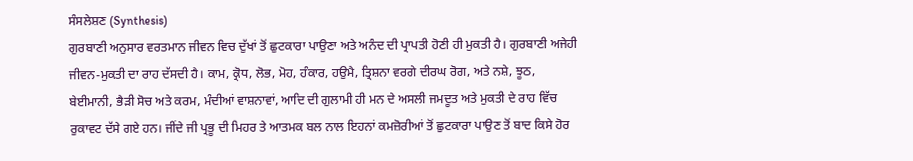ਸੰਸਲੇਸ਼ਣ (Synthesis)
ਗੁਰਬਾਣੀ ਅਨੁਸਾਰ ਵਰਤਮਾਨ ਜੀਵਨ ਵਿਚ ਦੁੱਖਾਂ ਤੋਂ ਛੁਟਕਾਰਾ ਪਾਉਣਾ ਅਤੇ ਅਨੰਦ ਦੀ ਪ੍ਰਾਪਤੀ ਹੋਣੀ ਹੀ ਮੁਕਤੀ ਹੈ। ਗੁਰਬਾਣੀ ਅਜੇਹੀ ਜੀਵਨ-ਮੁਕਤੀ ਦਾ ਰਾਹ ਦੱਸਦੀ ਹੈ। ਕਾਮ, ਕ੍ਰੋਧ, ਲੋਭ, ਮੋਹ, ਹੰਕਾਰ, ਹਉਮੈ, ਤ੍ਰਿਸ਼ਨਾ ਵਰਗੇ ਦੀਰਘ ਰੋਗ, ਅਤੇ ਨਸ਼ੇ, ਝੂਠ, ਬੇਈਮਾਨੀ, ਭੈੜੀ ਸੋਚ ਅਤੇ ਕਰਮ, ਮੰਦੀਆਂ ਵਾਸ਼ਨਾਵਾਂ, ਆਦਿ ਦੀ ਗੁਲਾਮੀ ਹੀ ਮਨ ਦੇ ਅਸਲੀ ਜਮਦੂਤ ਅਤੇ ਮੁਕਤੀ ਦੇ ਰਾਹ ਵਿੱਚ ਰੁਕਾਵਟ ਦੱਸੇ ਗਏ ਹਨ। ਜੀਂਦੇ ਜੀ ਪ੍ਰਭੂ ਦੀ ਮਿਹਰ ਤੇ ਆਤਮਕ ਬਲ ਨਾਲ ਇਹਨਾਂ ਕਮਜ਼ੋਰੀਆਂ ਤੋਂ ਛੁਟਕਾਰਾ ਪਾਉਣ ਤੋਂ ਬਾਦ ਕਿਸੇ ਹੋਰ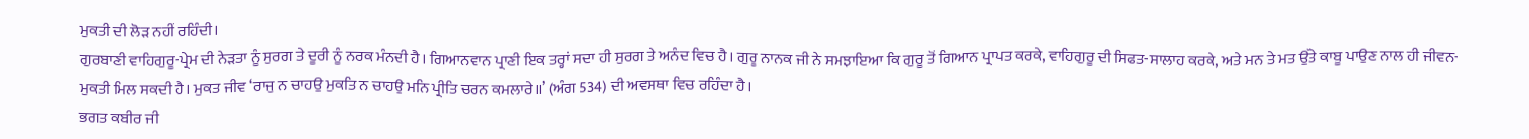ਮੁਕਤੀ ਦੀ ਲੋੜ ਨਹੀਂ ਰਹਿੰਦੀ।
ਗੁਰਬਾਣੀ ਵਾਹਿਗੁਰੂ-ਪ੍ਰੇਮ ਦੀ ਨੇੜਤਾ ਨੂੰ ਸੁਰਗ ਤੇ ਦੂਰੀ ਨੂੰ ਨਰਕ ਮੰਨਦੀ ਹੈ। ਗਿਆਨਵਾਨ ਪ੍ਰਾਣੀ ਇਕ ਤਰ੍ਹਾਂ ਸਦਾ ਹੀ ਸੁਰਗ ਤੇ ਅਨੰਦ ਵਿਚ ਹੈ। ਗੁਰੂ ਨਾਨਕ ਜੀ ਨੇ ਸਮਝਾਇਆ ਕਿ ਗੁਰੂ ਤੋਂ ਗਿਆਨ ਪ੍ਰਾਪਤ ਕਰਕੇ, ਵਾਹਿਗੁਰੂ ਦੀ ਸਿਫਤ-ਸਾਲਾਹ ਕਰਕੇ, ਅਤੇ ਮਨ ਤੇ ਮਤ ਉੱਤੇ ਕਾਬੂ ਪਾਉਣ ਨਾਲ ਹੀ ਜੀਵਨ-ਮੁਕਤੀ ਮਿਲ ਸਕਦੀ ਹੈ। ਮੁਕਤ ਜੀਵ ‘ਰਾਜੁ ਨ ਚਾਹਉ ਮੁਕਤਿ ਨ ਚਾਹਉ ਮਨਿ ਪ੍ਰੀਤਿ ਚਰਨ ਕਮਲਾਰੇ॥’ (ਅੰਗ 534) ਦੀ ਅਵਸਥਾ ਵਿਚ ਰਹਿੰਦਾ ਹੈ।
ਭਗਤ ਕਬੀਰ ਜੀ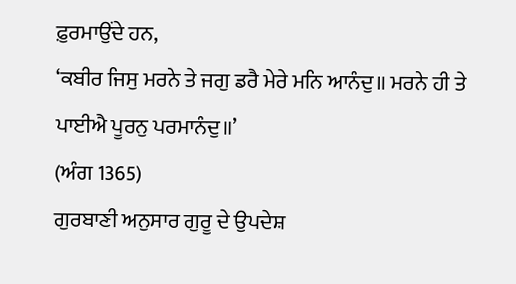ਫ਼ੁਰਮਾਉਂਦੇ ਹਨ,
‘ਕਬੀਰ ਜਿਸੁ ਮਰਨੇ ਤੇ ਜਗੁ ਡਰੈ ਮੇਰੇ ਮਨਿ ਆਨੰਦੁ॥ ਮਰਨੇ ਹੀ ਤੇ ਪਾਈਐ ਪੂਰਨੁ ਪਰਮਾਨੰਦੁ॥’
(ਅੰਗ 1365)
ਗੁਰਬਾਣੀ ਅਨੁਸਾਰ ਗੁਰੂ ਦੇ ਉਪਦੇਸ਼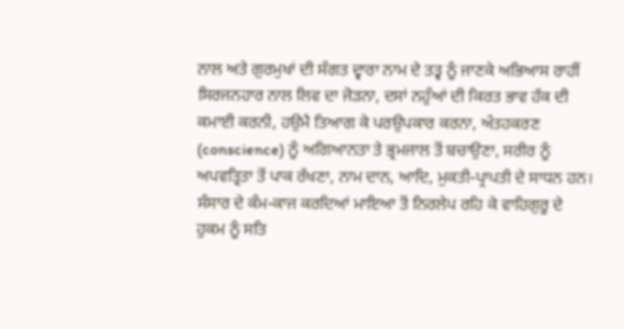ਨਾਲ ਅਤੇ ਗੁਰਮੁਖਾਂ ਦੀ ਸੰਗਤ ਦ੍ਵਾਰਾ ਨਾਮ ਦੇ ਤਤ੍ਵ ਨੂੰ ਜਾਣਕੇ ਅਭਿਆਸ ਰਾਹੀਂ ਸਿਰਜਨਹਾਰ ਨਾਲ ਲਿਵ ਦਾ ਜੋੜਨਾ, ਦਸਾਂ ਨਹੁੰਆਂ ਦੀ ਕਿਰਤ ਭਾਵ ਹੱਕ ਦੀ ਕਮਾਈ ਕਰਨੀ, ਹਉਮੈ ਤਿਆਗ ਕੇ ਪਰਉਪਕਾਰ ਕਰਨਾ, ਅੰਤਹਕਰਣ (conscience) ਨੂੰ ਅਗਿਆਨਤਾ ਤੇ ਭ੍ਰਮਜਾਲ ਤੋਂ ਬਚਾਉਣਾ, ਸਰੀਰ ਨੂੰ ਅਪਵਤ੍ਰਿਤਾ ਤੋਂ ਪਾਕ ਰੱਖਣਾ, ਨਾਮ ਦਾਨ, ਆਦਿ, ਮੁਕਤੀ-ਪ੍ਰਾਪਤੀ ਦੇ ਸਾਧਨ ਹਨ।
ਸੰਸਾਰ ਦੇ ਕੰਮ-ਕਾਜ ਕਰਦਿਆਂ ਮਾਇਆ ਤੋਂ ਨਿਰਲੇਪ ਰਹਿ ਕੇ ਵਾਹਿਗੁਰੂ ਦੇ ਹੁਕਮ ਨੂੰ ਸਤਿ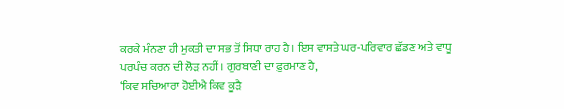ਕਰਕੇ ਮੰਨਣਾ ਹੀ ਮੁਕਤੀ ਦਾ ਸਭ ਤੋਂ ਸਿਧਾ ਰਾਹ ਹੈ। ਇਸ ਵਾਸਤੇ ਘਰ-ਪਰਿਵਾਰ ਛੱਡਣ ਅਤੇ ਵਾਧੂ ਪਰਪੰਚ ਕਰਨ ਦੀ ਲੋੜ ਨਹੀਂ। ਗੁਰਬਾਣੀ ਦਾ ਫ਼ੁਰਮਾਣ ਹੈ,
‘ਕਿਵ ਸਚਿਆਰਾ ਹੋਈਐ ਕਿਵ ਕੂੜੈ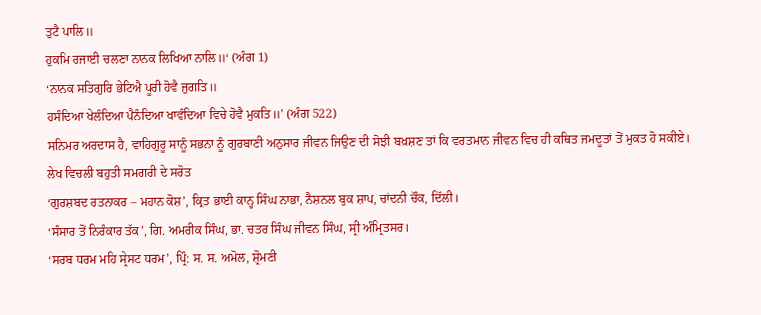ਤੁਟੈ ਪਾਲਿ॥
ਹੁਕਮਿ ਰਜਾਈ ਚਲਣਾ ਨਾਨਕ ਲਿਖਿਆ ਨਾਲਿ॥‘ (ਅੰਗ 1)
‘ਨਾਨਕ ਸਤਿਗੁਰਿ ਭੇਟਿਐ ਪੂਰੀ ਹੋਵੈ ਜੁਗਤਿ॥
ਹਸੰਦਿਆ ਖੇਲੰਦਿਆ ਪੈਨੰਦਿਆ ਖਾਵੰਦਿਆ ਵਿਚੇ ਹੋਵੈ ਮੁਕਤਿ॥’ (ਅੰਗ 522)
ਸਨਿਮਰ ਅਰਦਾਸ ਹੈ, ਵਾਹਿਗੁਰੂ ਸਾਨੂੰ ਸਭਨਾ ਨੂੰ ਗੁਰਬਾਣੀ ਅਨੁਸਾਰ ਜੀਵਨ ਜਿਉਣ ਦੀ ਸੋਝੀ ਬਖ਼ਸ਼ਣ ਤਾਂ ਕਿ ਵਰਤਮਾਨ ਜੀਵਨ ਵਿਚ ਹੀ ਕਥਿਤ ਜਮਦੂਤਾਂ ਤੋਂ ਮੁਕਤ ਹੋ ਸਕੀਏ।
ਲੇਖ ਵਿਚਲੀ ਬਹੁਤੀ ਸਮਗਰੀ ਦੇ ਸਰੋਤ
‘ਗੁਰਸ਼ਬਦ ਰਤਨਾਕਰ – ਮਹਾਨ ਕੋਸ਼’, ਕ੍ਰਿਤ ਭਾਈ ਕਾਨ੍ਹ ਸਿੰਘ ਨਾਭਾ, ਨੈਸ਼ਨਲ ਬੁਕ ਸ਼ਾਪ, ਚਾਂਦਨੀ ਚੌਕ, ਦਿੱਲੀ।
‘ਸੰਸਾਰ ਤੋਂ ਨਿਰੰਕਾਰ ਤੱਕ’, ਗਿ. ਅਮਰੀਕ ਸਿੰਘ, ਭਾ. ਚਤਰ ਸਿੰਘ ਜੀਵਨ ਸਿੰਘ, ਸ੍ਰੀ ਅੰਮ੍ਰਿਤਸਰ।
‘ਸਰਬ ਧਰਮ ਮਹਿ ਸ੍ਰੇਸਟ ਧਰਮ’, ਪ੍ਰਿੰ: ਸ. ਸ. ਅਮੋਲ, ਸ਼੍ਰੋਮਣੀ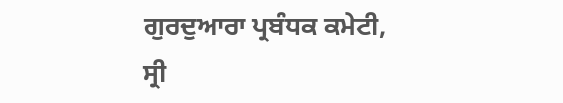ਗੁਰਦੁਆਰਾ ਪ੍ਰਬੰਧਕ ਕਮੇਟੀ, ਸ੍ਰੀ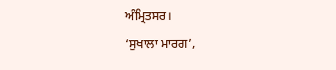ਅੰਮ੍ਰਿਤਸਰ।
‘ਸੁਖਾਲਾ ਮਾਰਗ’,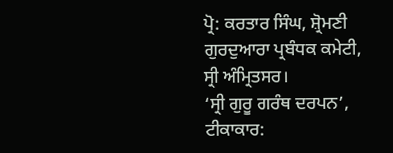ਪ੍ਰੋ: ਕਰਤਾਰ ਸਿੰਘ, ਸ਼੍ਰੋਮਣੀ ਗੁਰਦੁਆਰਾ ਪ੍ਰਬੰਧਕ ਕਮੇਟੀ, ਸ੍ਰੀ ਅੰਮ੍ਰਿਤਸਰ।
‘ਸ੍ਰੀ ਗੁਰੂ ਗਰੰਥ ਦਰਪਨ’, ਟੀਕਾਕਾਰ: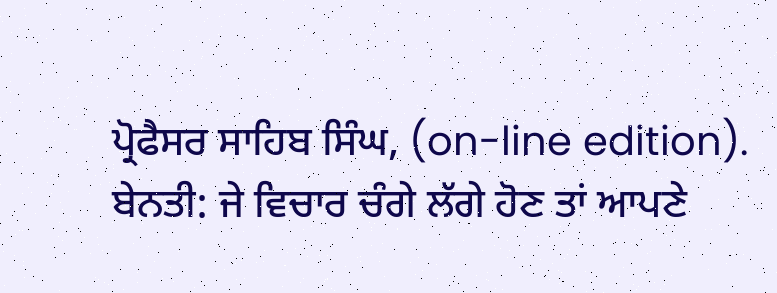ਪ੍ਰੋਫੈਸਰ ਸਾਹਿਬ ਸਿੰਘ, (on-line edition).
ਬੇਨਤੀ: ਜੇ ਵਿਚਾਰ ਚੰਗੇ ਲੱਗੇ ਹੋਣ ਤਾਂ ਆਪਣੇ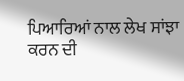ਪਿਆਰਿਆਂ ਨਾਲ ਲੇਖ ਸਾਂਝਾ ਕਰਨ ਦੀ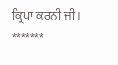ਕ੍ਰਿਪਾ ਕਰਨੀ ਜੀ।
*******